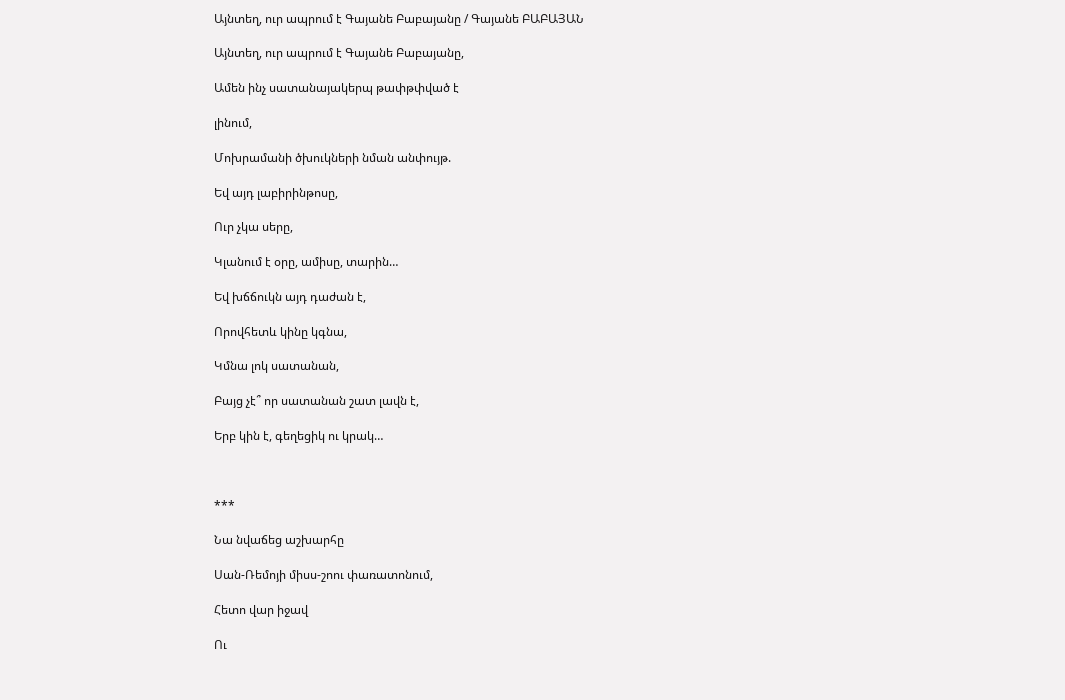Այնտեղ, ուր ապրում է Գայանե Բաբայանը / Գայանե ԲԱԲԱՅԱՆ

Այնտեղ, ուր ապրում է Գայանե Բաբայանը,

Ամեն ինչ սատանայակերպ թափթփված է

լինում,

Մոխրամանի ծխուկների նման անփույթ.

Եվ այդ լաբիրինթոսը,

Ուր չկա սերը,

Կլանում է օրը, ամիսը, տարին…

Եվ խճճուկն այդ դաժան է,

Որովհետև կինը կգնա,

Կմնա լոկ սատանան,

Բայց չէ՞ որ սատանան շատ լավն է,

Երբ կին է, գեղեցիկ ու կրակ…



***

Նա նվաճեց աշխարհը

Սան-Ռեմոյի միսս-շոու փառատոնում,

Հետո վար իջավ

Ու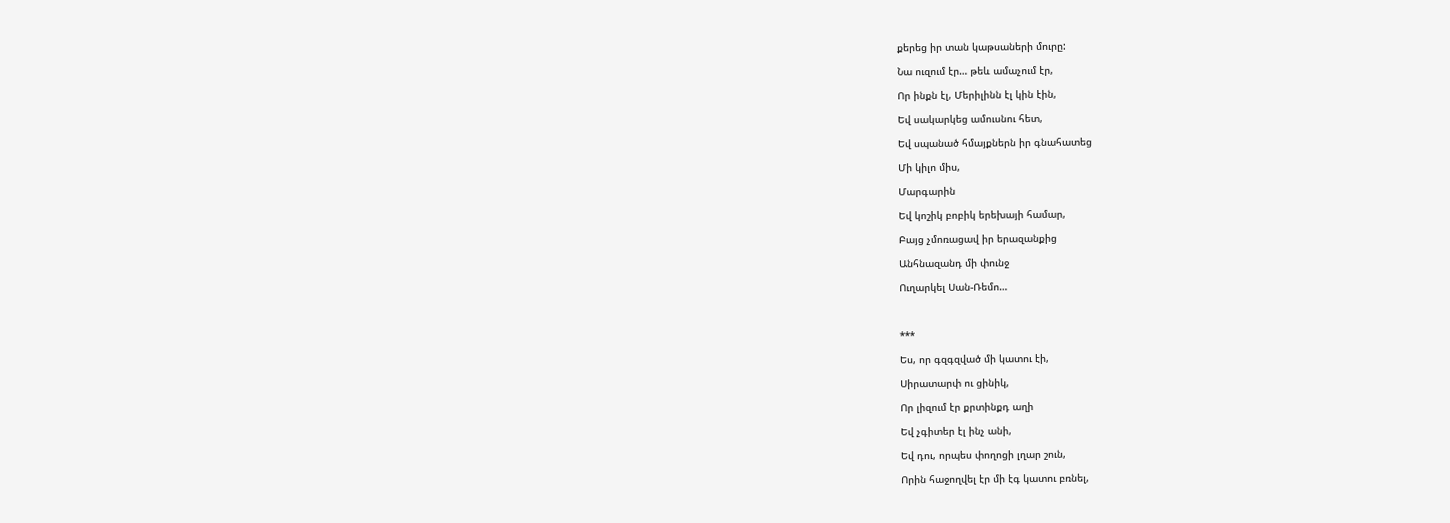քերեց իր տան կաթսաների մուրը:

Նա ուզում էր… թեև ամաչում էր,

Որ ինքն էլ, Մերիլինն էլ կին էին,

Եվ սակարկեց ամուսնու հետ,

Եվ սպանած հմայքներն իր գնահատեց

Մի կիլո միս,

Մարգարին

Եվ կոշիկ բոբիկ երեխայի համար,

Բայց չմոռացավ իր երազանքից

Անհնազանդ մի փունջ

Ուղարկել Սան-Ռեմո…



***

Ես, որ գզգզված մի կատու էի,

Սիրատարփ ու ցինիկ,

Որ լիզում էր քրտինքդ աղի

Եվ չգիտեր էլ ինչ անի,

Եվ դու, որպես փողոցի լղար շուն,

Որին հաջողվել էր մի էգ կատու բռնել,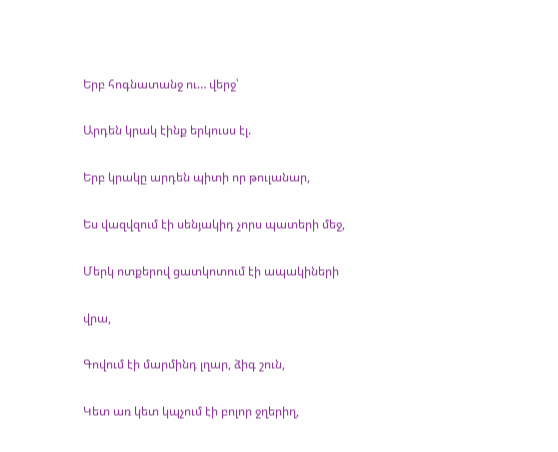Երբ հոգնատանջ ու… վերջ՝

Արդեն կրակ էինք երկուսս էլ.

Երբ կրակը արդեն պիտի որ թուլանար,

Ես վազվզում էի սենյակիդ չորս պատերի մեջ,

Մերկ ոտքերով ցատկոտում էի ապակիների

վրա,

Գովում էի մարմինդ լղար, ձիգ շուն,

Կետ առ կետ կպչում էի բոլոր ջղերիղ,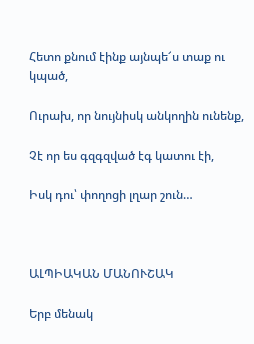Հետո քնում էինք այնպե՜ս տաք ու կպած,

Ուրախ, որ նույնիսկ անկողին ունենք,

Չէ որ ես գզգզված էգ կատու էի,

Իսկ դու՝ փողոցի լղար շուն…



ԱԼՊԻԱԿԱՆ ՄԱՆՈՒՇԱԿ

Երբ մենակ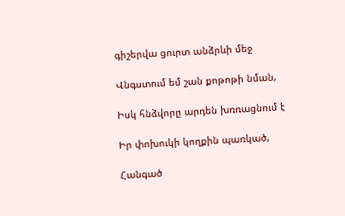գիշերվա ցուրտ անձրևի մեջ

Վնգստում եմ շան քոթոթի նման,

Իսկ հնձվորը արդեն խռռացնում է

Իր փոխուկի կողքին պառկած,

Հանգած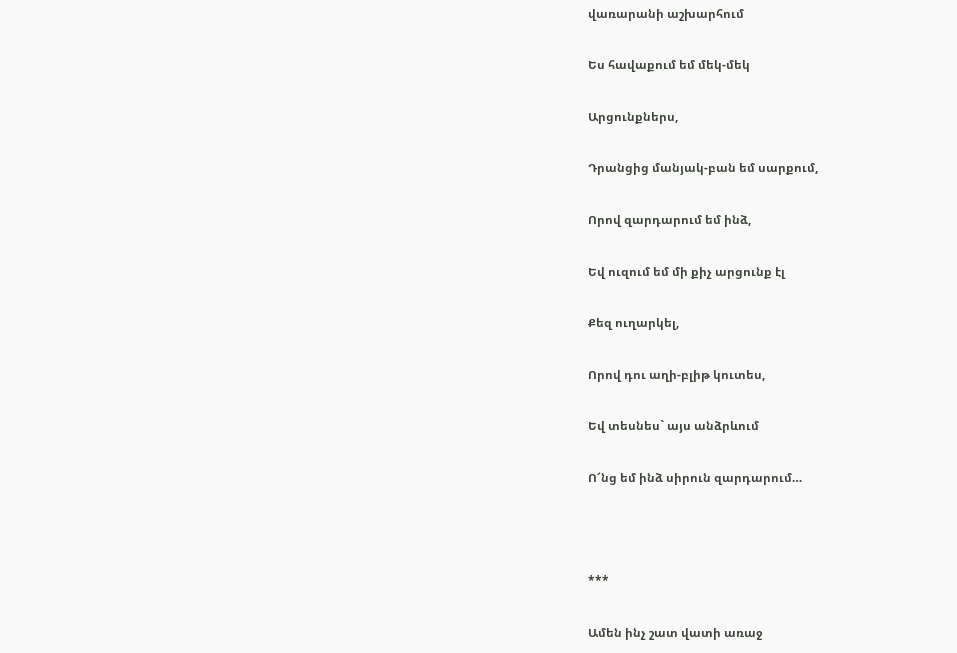վառարանի աշխարհում

Ես հավաքում եմ մեկ-մեկ

Արցունքներս,

Դրանցից մանյակ-բան եմ սարքում,

Որով զարդարում եմ ինձ,

Եվ ուզում եմ մի քիչ արցունք էլ

Քեզ ուղարկել,

Որով դու աղի-բլիթ կուտես,

Եվ տեսնես` այս անձրևում

Ո՜նց եմ ինձ սիրուն զարդարում…



***

Ամեն ինչ շատ վատի առաջ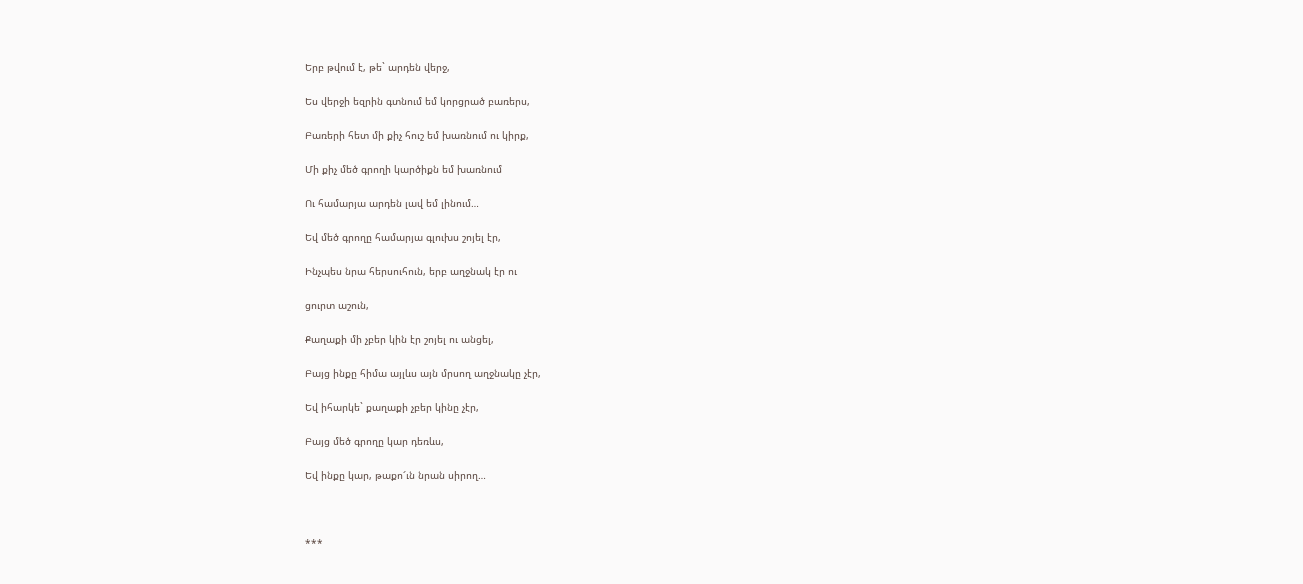Երբ թվում է, թե` արդեն վերջ,

Ես վերջի եզրին գտնում եմ կորցրած բառերս,

Բառերի հետ մի քիչ հուշ եմ խառնում ու կիրք,

Մի քիչ մեծ գրողի կարծիքն եմ խառնում

Ու համարյա արդեն լավ եմ լինում…

Եվ մեծ գրողը համարյա գլուխս շոյել էր,

Ինչպես նրա հերսուհուն, երբ աղջնակ էր ու

ցուրտ աշուն,

Քաղաքի մի չբեր կին էր շոյել ու անցել,

Բայց ինքը հիմա այլևս այն մրսող աղջնակը չէր,

Եվ իհարկե` քաղաքի չբեր կինը չէր,

Բայց մեծ գրողը կար դեռևս,

Եվ ինքը կար, թաքո՜ւն նրան սիրող…



***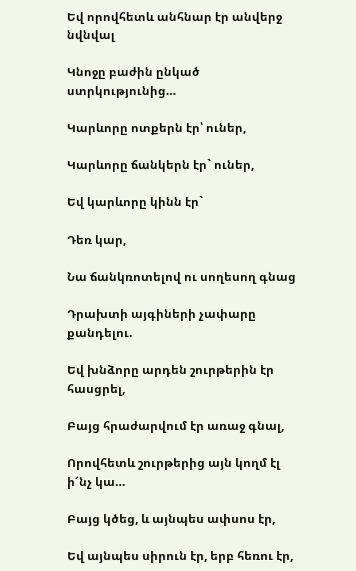Եվ որովհետև անհնար էր անվերջ նվնվալ

Կնոջը բաժին ընկած ստրկությունից…

Կարևորը ոտքերն էր՝ ուներ,

Կարևորը ճանկերն էր` ուներ,

Եվ կարևորը կինն էր`

Դեռ կար,

Նա ճանկռոտելով ու սողեսող գնաց

Դրախտի այգիների չափարը քանդելու.

Եվ խնձորը արդեն շուրթերին էր հասցրել,

Բայց հրաժարվում էր առաջ գնալ,

Որովհետև շուրթերից այն կողմ էլ ի՜նչ կա…

Բայց կծեց, և այնպես ափսոս էր,

Եվ այնպես սիրուն էր, երբ հեռու էր,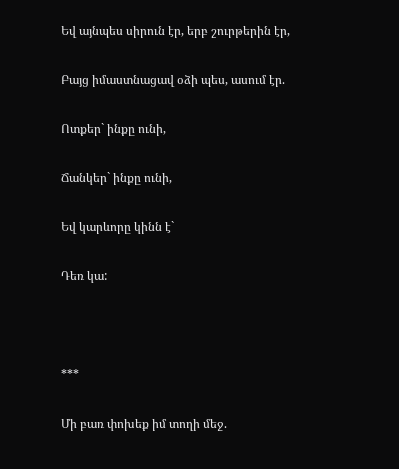Եվ այնպես սիրուն էր, երբ շուրթերին էր,

Բայց իմաստնացավ օձի պես, ասում էր.

Ոտքեր` ինքը ունի,

Ճանկեր` ինքը ունի,

Եվ կարևորը կինն է`

Դեռ կա:



***

Մի բառ փոխեք իմ տողի մեջ.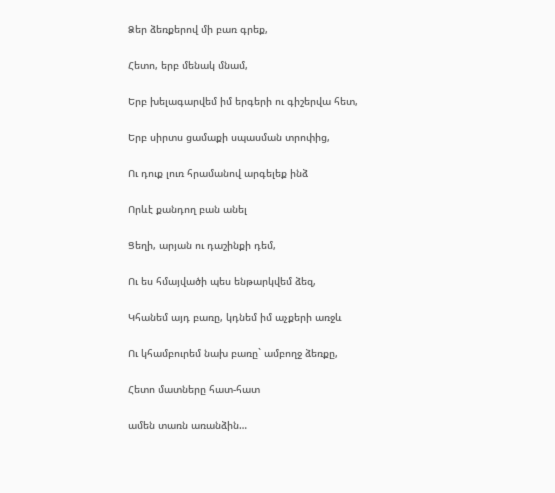Ձեր ձեռքերով մի բառ գրեք,

Հետո, երբ մենակ մնամ,

Երբ խելագարվեմ իմ երգերի ու գիշերվա հետ,

Երբ սիրտս ցամաքի սպասման տրոփից,

Ու դուք լուռ հրամանով արգելեք ինձ

Որևէ քանդող բան անել

Ցեղի, արյան ու դաշինքի դեմ,

Ու ես հմայվածի պես ենթարկվեմ ձեզ,

Կհանեմ այդ բառը, կդնեմ իմ աչքերի առջև

Ու կհամբուրեմ նախ բառը` ամբողջ ձեռքը,

Հետո մատները հատ-հատ

ամեն տառն առանձին…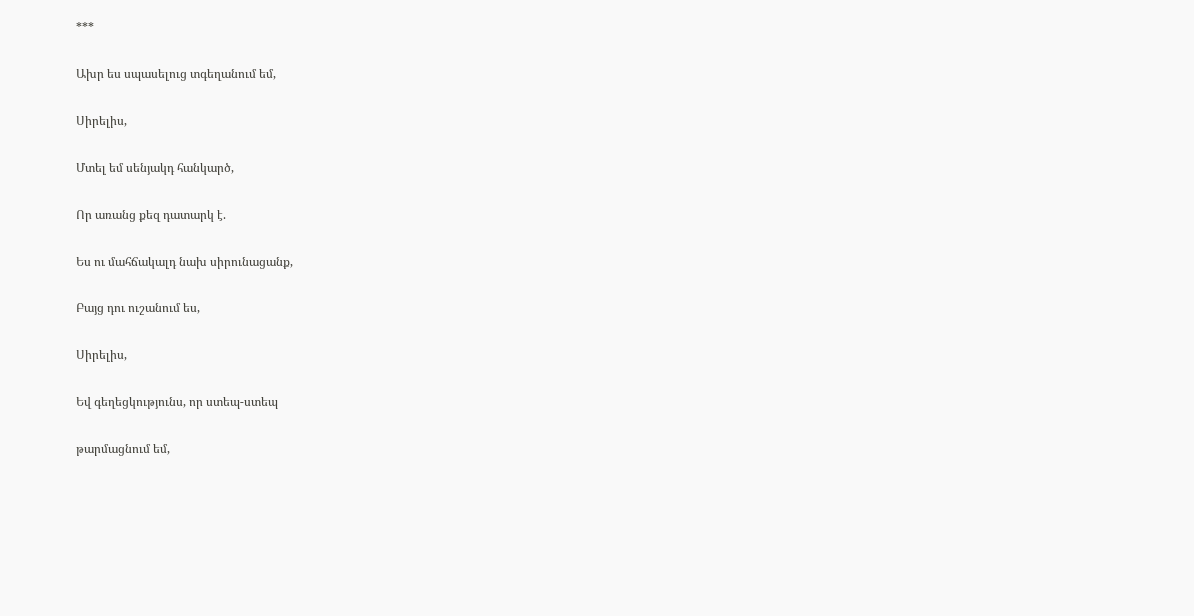***

Ախր ես սպասելուց տգեղանում եմ,

Սիրելիս,

Մտել եմ սենյակդ հանկարծ,

Որ առանց քեզ դատարկ է.

Ես ու մահճակալդ նախ սիրունացանք,

Բայց դու ուշանում ես,

Սիրելիս,

Եվ գեղեցկությունս, որ ստեպ-ստեպ

թարմացնում եմ,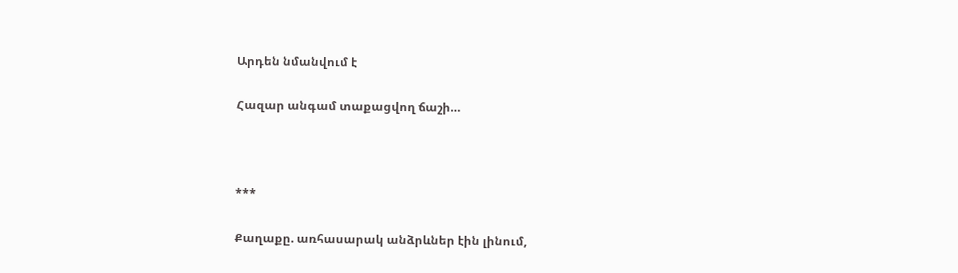Արդեն նմանվում է

Հազար անգամ տաքացվող ճաշի…



***

Քաղաքը. առհասարակ անձրևներ էին լինում,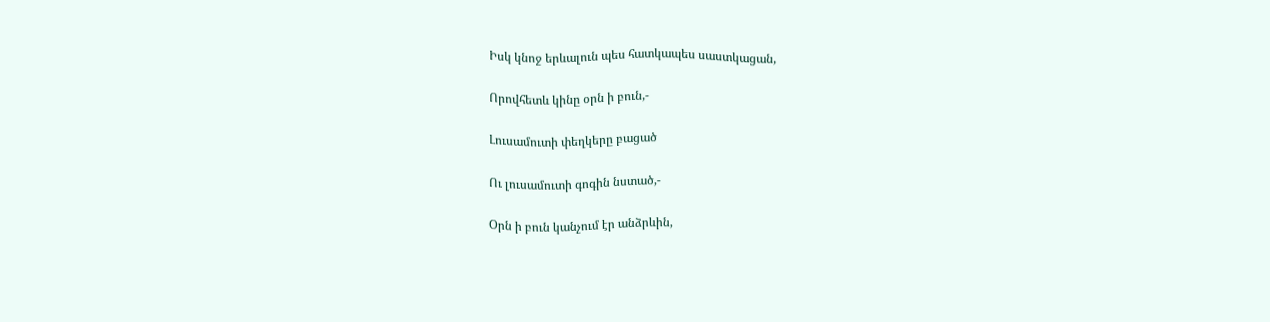Իսկ կնոջ երևալուն պես հատկապես սաստկացան,

Որովհետև կինը օրն ի բուն,-

Լուսամուտի փեղկերը բացած

Ու լուսամուտի գոգին նստած,-

Օրն ի բուն կանչում էր անձրևին,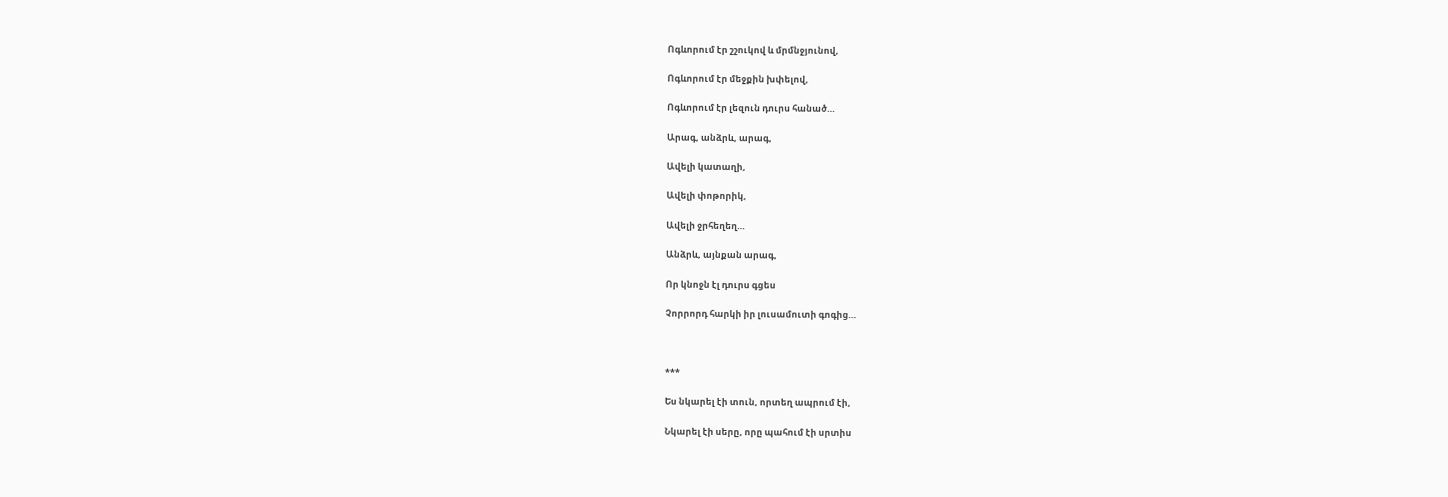Ոգևորում էր շշուկով և մրմնջյունով,

Ոգևորում էր մեջքին խփելով,

Ոգևորում էր լեզուն դուրս հանած…

Արագ, անձրև, արագ,

Ավելի կատաղի,

Ավելի փոթորիկ,

Ավելի ջրհեղեղ…

Անձրև, այնքան արագ,

Որ կնոջն էլ դուրս գցես

Չորրորդ հարկի իր լուսամուտի գոգից…



***

Ես նկարել էի տուն, որտեղ ապրում էի,

Նկարել էի սերը, որը պահում էի սրտիս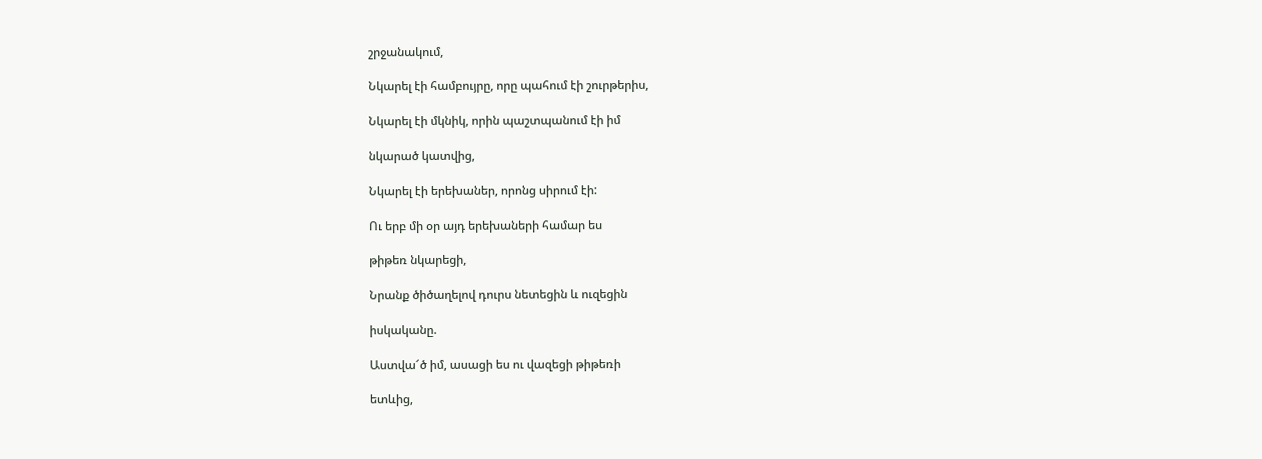շրջանակում,

Նկարել էի համբույրը, որը պահում էի շուրթերիս,

Նկարել էի մկնիկ, որին պաշտպանում էի իմ

նկարած կատվից,

Նկարել էի երեխաներ, որոնց սիրում էի:

Ու երբ մի օր այդ երեխաների համար ես

թիթեռ նկարեցի,

Նրանք ծիծաղելով դուրս նետեցին և ուզեցին

իսկականը.

Աստվա՜ծ իմ, ասացի ես ու վազեցի թիթեռի

ետևից,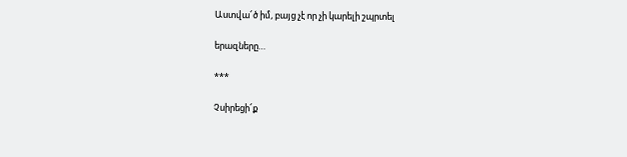Աստվա՜ծ իմ, բայց չէ որ չի կարելի շպրտել

երազները…

***

Չսիրեցի՜ք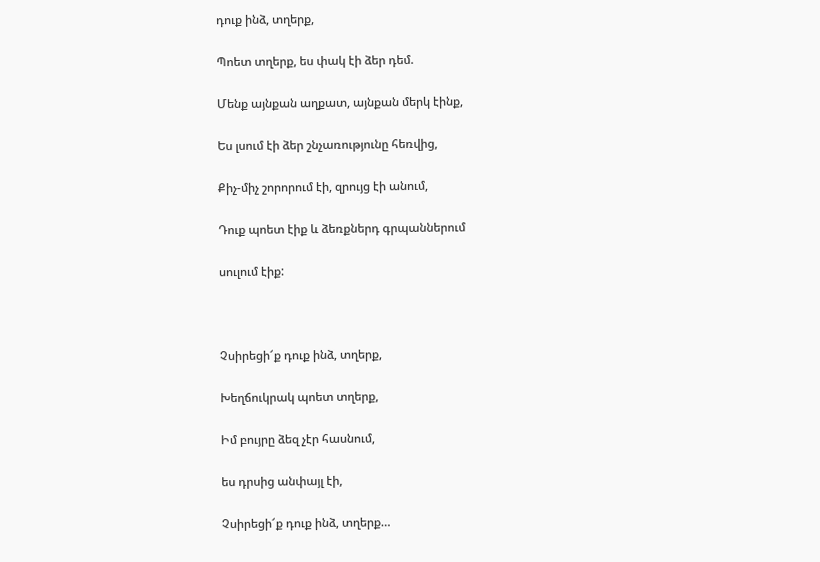դուք ինձ, տղերք,

Պոետ տղերք, ես փակ էի ձեր դեմ.

Մենք այնքան աղքատ, այնքան մերկ էինք,

Ես լսում էի ձեր շնչառությունը հեռվից,

Քիչ-միչ շորորում էի, զրույց էի անում,

Դուք պոետ էիք և ձեռքներդ գրպաններում

սուլում էիք:



Չսիրեցի՜ք դուք ինձ, տղերք,

Խեղճուկրակ պոետ տղերք,

Իմ բույրը ձեզ չէր հասնում,

ես դրսից անփայլ էի,

Չսիրեցի՜ք դուք ինձ, տղերք…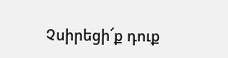Չսիրեցի՜ք դուք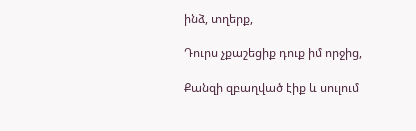ինձ, տղերք,

Դուրս չքաշեցիք դուք իմ որջից,

Քանզի զբաղված էիք և սուլում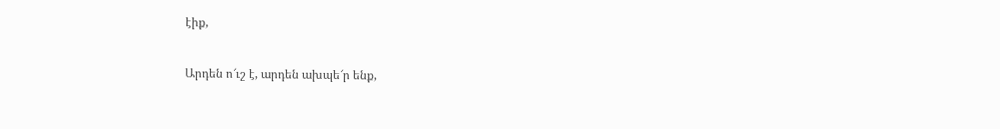էիք,

Արդեն ո՜ւշ է, արդեն ախպե՜ր ենք,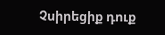Չսիրեցիք դուք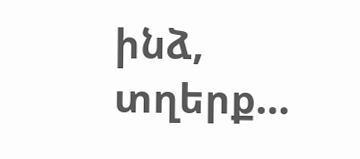ինձ, տղերք…